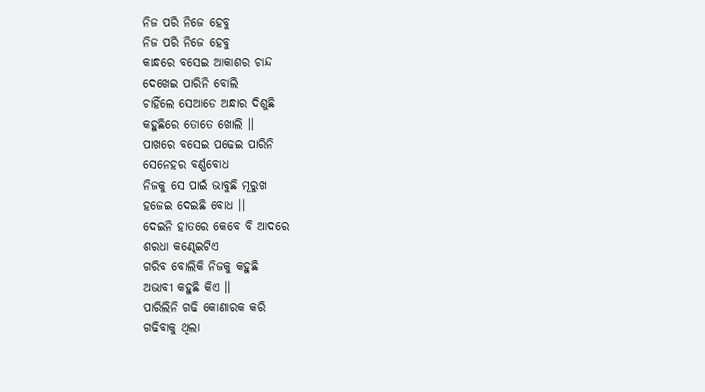ନିଜ ପରି ନିଜେ ହେବୁ
ନିଜ ପରି ନିଜେ ହେବୁ
କାନ୍ଧରେ ବସେଇ ଆକାଶର ଚାନ୍ଦ
ଦେଖେଇ ପାରିନି ବୋଲି
ଚାହିଁଲେ ସେଆଡେ ଅନ୍ଧାର ଦିଶୁଛି
କହୁଛିରେ ତୋତେ ଖୋଲି ।।
ପାଖରେ ବସେଇ ପଢେଇ ପାରିନି
ସେନେହର ବର୍ଣ୍ଣବୋଧ
ନିଜକୁ ସେ ପାଇଁ ଭାବୁଛି ମୂରୁଖ
ହଜେଇ ଦେଇଛି ବୋଧ ।।
ଦେଇନି ହାତରେ କେବେ ବି ଆଦରେ
ଶରଧା କଣ୍ଢେଇଟିଏ
ଗରିବ ବୋଲିକି ନିଜକୁ କହୁଛି
ଅଭାବୀ କହୁଛି କିଏ ।।
ପାରିଲିନି ଗଢି କୋଣାରକ କରି
ଗଢିବାକୁ ଥିଲା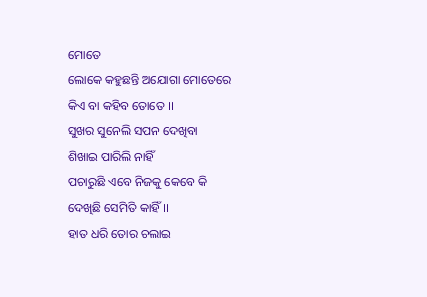ମୋତେ
ଲୋକେ କହୁଛନ୍ତି ଅଯୋଗା ମୋତେରେ
କିଏ ବା କହିବ ତୋତେ ।।
ସୁଖର ସୁନେଲି ସପନ ଦେଖିବା
ଶିଖାଇ ପାରିଲି ନାହିଁ
ପଚାରୁଛି ଏବେ ନିଜକୁ କେବେ କି
ଦେଖିଛି ସେମିତି କାହିଁ ।।
ହାତ ଧରି ତୋର ଚଲାଇ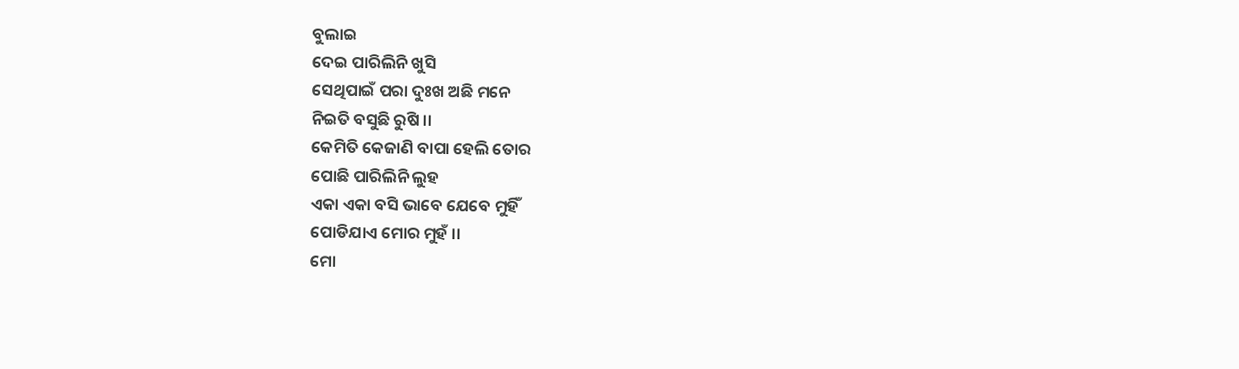ବୁଲାଇ
ଦେଇ ପାରିଲିନି ଖୁସି
ସେଥିପାଇଁ ପରା ଦୁଃଖ ଅଛି ମନେ
ନିଇତି ବସୁଛି ରୁଷି ।।
କେମିତି କେଜାଣି ବାପା ହେଲି ତୋର
ପୋଛି ପାରିଲିନି ଲୁହ
ଏକା ଏକା ବସି ଭାବେ ଯେବେ ମୁହିଁ
ପୋଡିଯାଏ ମୋର ମୁହଁ ।।
ମୋ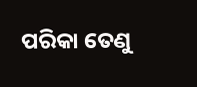ପରିକା ତେଣୁ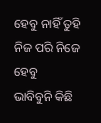ହେବୁ ନାହିଁ ତୁହି
ନିଜ ପରି ନିଜେ ହେବୁ
ଭାବିବୁନି କିଛି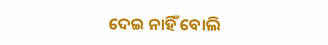ଦେଇ ନାହିଁ ବୋଲି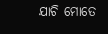ଯାଚି ମୋତେ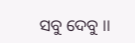ସବୁ ଦେବୁ ।।